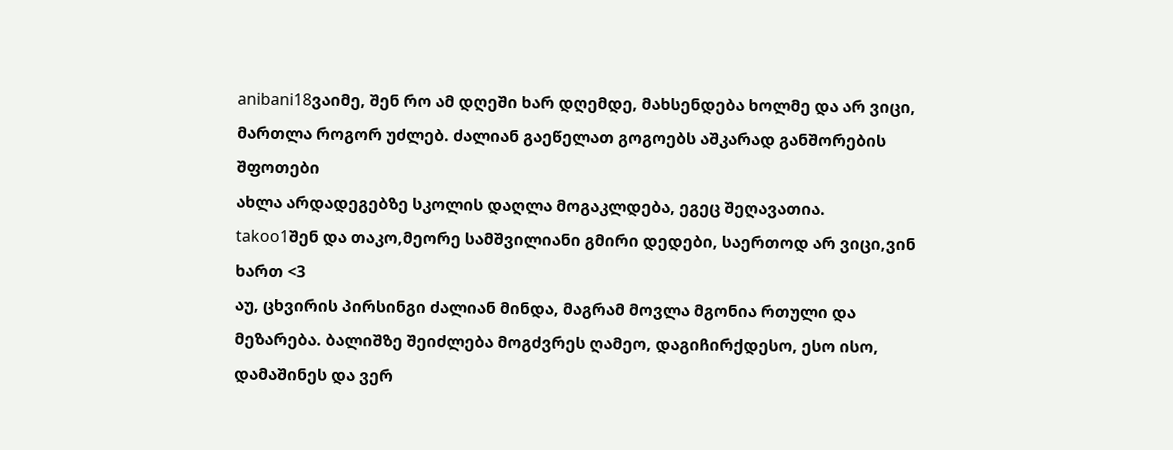anibani18ვაიმე, შენ რო ამ დღეში ხარ დღემდე, მახსენდება ხოლმე და არ ვიცი, მართლა როგორ უძლებ. ძალიან გაეწელათ გოგოებს აშკარად განშორების შფოთები
ახლა არდადეგებზე სკოლის დაღლა მოგაკლდება, ეგეც შეღავათია.
takoo1შენ და თაკო,მეორე სამშვილიანი გმირი დედები, საერთოდ არ ვიცი,ვინ ხართ <3
აუ, ცხვირის პირსინგი ძალიან მინდა, მაგრამ მოვლა მგონია რთული და მეზარება. ბალიშზე შეიძლება მოგძვრეს ღამეო, დაგიჩირქდესო, ესო ისო, დამაშინეს და ვერ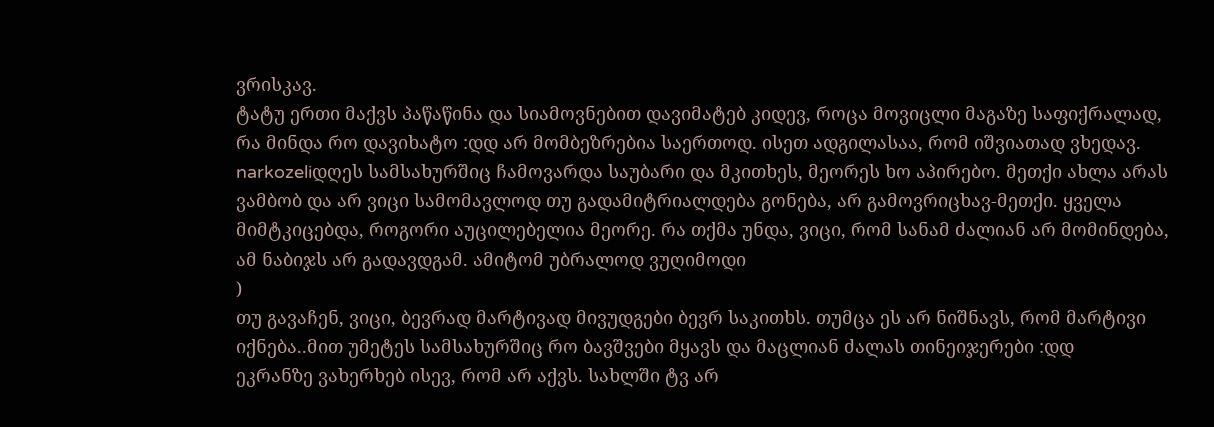ვრისკავ.
ტატუ ერთი მაქვს პაწაწინა და სიამოვნებით დავიმატებ კიდევ, როცა მოვიცლი მაგაზე საფიქრალად, რა მინდა რო დავიხატო :დდ არ მომბეზრებია საერთოდ. ისეთ ადგილასაა, რომ იშვიათად ვხედავ.
narkozeliდღეს სამსახურშიც ჩამოვარდა საუბარი და მკითხეს, მეორეს ხო აპირებო. მეთქი ახლა არას ვამბობ და არ ვიცი სამომავლოდ თუ გადამიტრიალდება გონება, არ გამოვრიცხავ-მეთქი. ყველა მიმტკიცებდა, როგორი აუცილებელია მეორე. რა თქმა უნდა, ვიცი, რომ სანამ ძალიან არ მომინდება, ამ ნაბიჯს არ გადავდგამ. ამიტომ უბრალოდ ვუღიმოდი
)
თუ გავაჩენ, ვიცი, ბევრად მარტივად მივუდგები ბევრ საკითხს. თუმცა ეს არ ნიშნავს, რომ მარტივი იქნება..მით უმეტეს სამსახურშიც რო ბავშვები მყავს და მაცლიან ძალას თინეიჯერები :დდ
ეკრანზე ვახერხებ ისევ, რომ არ აქვს. სახლში ტვ არ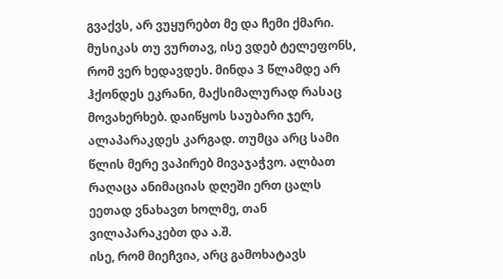გვაქვს, არ ვუყურებთ მე და ჩემი ქმარი. მუსიკას თუ ვურთავ, ისე ვდებ ტელეფონს, რომ ვერ ხედავდეს. მინდა 3 წლამდე არ ჰქონდეს ეკრანი, მაქსიმალურად რასაც მოვახერხებ. დაიწყოს საუბარი ჯერ, ალაპარაკდეს კარგად. თუმცა არც სამი წლის მერე ვაპირებ მივაჯაჭვო. ალბათ რაღაცა ანიმაციას დღეში ერთ ცალს ეეთად ვნახავთ ხოლმე, თან ვილაპარაკებთ და ა.შ.
ისე, რომ მიეჩვია, არც გამოხატავს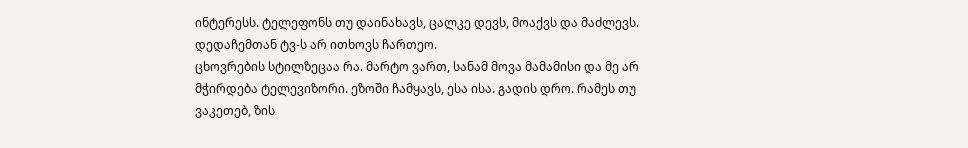ინტერესს. ტელეფონს თუ დაინახავს, ცალკე დევს, მოაქვს და მაძლევს. დედაჩემთან ტვ-ს არ ითხოვს ჩართეო.
ცხოვრების სტილზეცაა რა. მარტო ვართ, სანამ მოვა მამამისი და მე არ მჭირდება ტელევიზორი. ეზოში ჩამყავს, ესა ისა. გადის დრო. რამეს თუ ვაკეთებ, ზის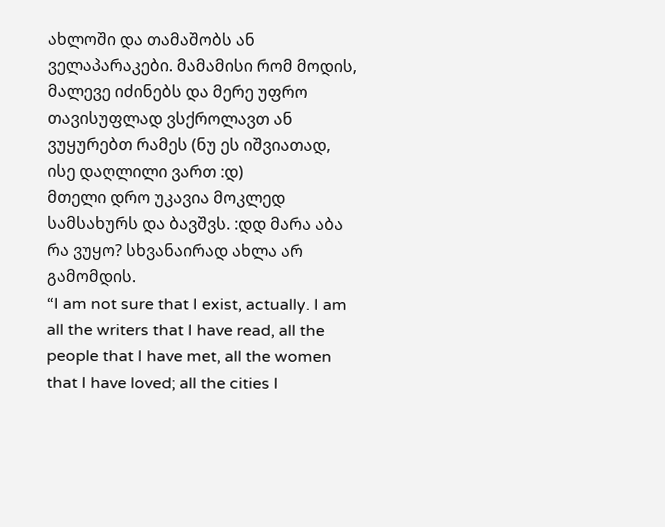ახლოში და თამაშობს ან ველაპარაკები. მამამისი რომ მოდის, მალევე იძინებს და მერე უფრო თავისუფლად ვსქროლავთ ან ვუყურებთ რამეს (ნუ ეს იშვიათად, ისე დაღლილი ვართ :დ)
მთელი დრო უკავია მოკლედ სამსახურს და ბავშვს. :დდ მარა აბა რა ვუყო? სხვანაირად ახლა არ გამომდის.
“I am not sure that I exist, actually. I am all the writers that I have read, all the people that I have met, all the women that I have loved; all the cities I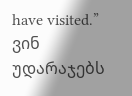have visited.”
ვინ უდარაჯებს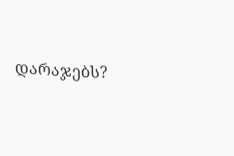დარაჯებს?